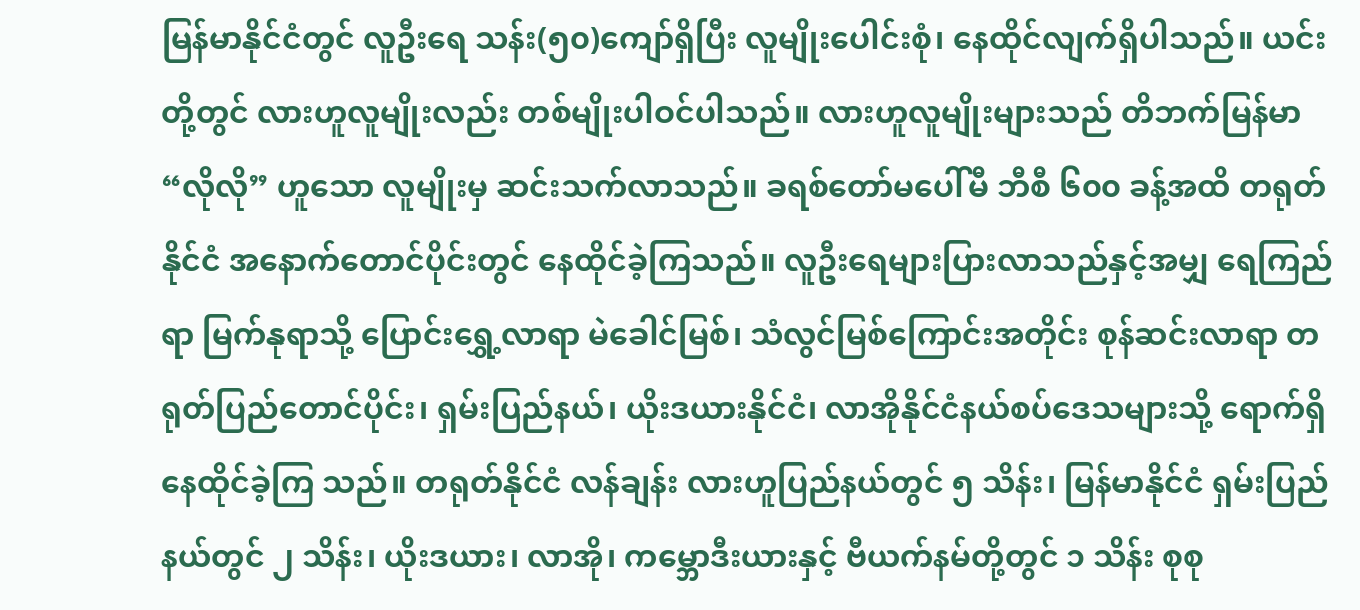မြန်မာနိုင်ငံတွင် လူဦးရေ သန်း(၅၀)ကျော်ရှိပြီး လူမျိုးပေါင်းစုံ၊ နေထိုင်လျက်ရှိပါသည်။ ယင်းတို့တွင် လားဟူလူမျိုးလည်း တစ်မျိုးပါဝင်ပါသည်။ လားဟူလူမျိုးများသည် တိဘက်မြန်မာ “လိုလို” ဟူသော လူမျိုးမှ ဆင်းသက်လာသည်။ ခရစ်တော်မပေါ်မီ ဘီစီ ၆၀၀ ခန့်အထိ တရုတ်နိုင်ငံ အနောက်တောင်ပိုင်းတွင် နေထိုင်ခဲ့ကြသည်။ လူဦးရေများပြားလာသည်နှင့်အမျှ ရေကြည်ရာ မြက်နုရာသို့ ပြောင်းရွှေ့လာရာ မဲခေါင်မြစ်၊ သံလွင်မြစ်ကြောင်းအတိုင်း စုန်ဆင်းလာရာ တရုတ်ပြည်တောင်ပိုင်း၊ ရှမ်းပြည်နယ်၊ ယိုးဒယားနိုင်ငံ၊ လာအိုနိုင်ငံနယ်စပ်ဒေသများသို့ ရောက်ရှိနေထိုင်ခဲ့ကြ သည်။ တရုတ်နိုင်ငံ လန်ချန်း လားဟူပြည်နယ်တွင် ၅ သိန်း၊ မြန်မာနိုင်ငံ ရှမ်းပြည်နယ်တွင် ၂ သိန်း၊ ယိုးဒယား၊ လာအို၊ ကမ္ဘောဒီးယားနှင့် ဗီယက်နမ်တို့တွင် ၁ သိန်း စုစု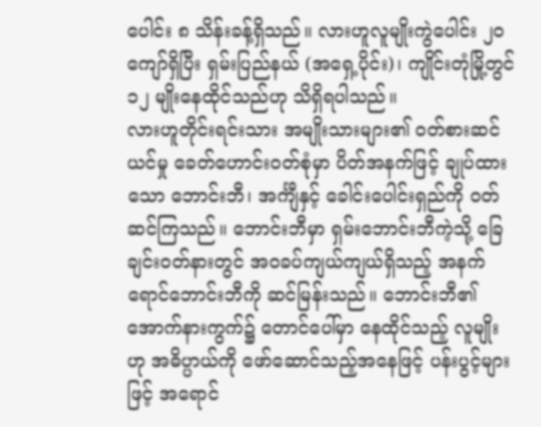ပေါင်း ၈ သိန်းခန့်ရှိသည်။ လားဟူလူမျိုးကွဲပေါင်း ၂၀ ကျော်ရှိပြီး ရှမ်းပြည်နယ် (အရှေ့ပိုင်း)၊ ကျိုင်းတုံမြို့တွင် ၁၂ မျိုးနေထိုင်သည်ဟု သိရှိရပါသည်။
လားဟူတိုင်းရင်းသား အမျိုးသားများ၏ ဝတ်စားဆင်ယင်မှု ခေတ်ဟောင်းဝတ်စုံမှာ ပိတ်အနက်ဖြင့် ချုပ်ထားသော ဘောင်းဘီ၊ အင်္ကျီနှင့် ခေါင်းပေါင်းရှည်ကို ဝတ်ဆင်ကြသည်။ ဘောင်းဘီမှာ ရှမ်းဘောင်းဘီကဲ့သို့ ခြေချင်းဝတ်နားတွင် အဝခပ်ကျယ်ကျယ်ရှိသည့် အနက်ရောင်ဘောင်းဘီကို ဆင်မြန်းသည်။ ဘောင်းဘီ၏ အောက်နားကွက်၌ တောင်ပေါ်မှာ နေထိုင်သည့် လူမျိုးဟု အဓိပ္ပာယ်ကို ဖော်ဆောင်သည့်အနေဖြင့် ပန်းပွင့်များဖြင့် အရောင်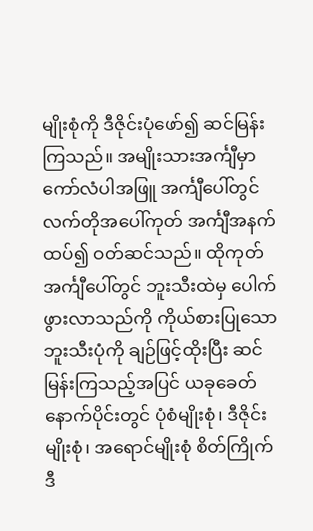မျိုးစုံကို ဒီဇိုင်းပုံဖော်၍ ဆင်မြန်းကြသည်။ အမျိုးသားအင်္ကျီမှာ ကော်လံပါအဖြူ အင်္ကျီပေါ်တွင် လက်တိုအပေါ်ကုတ် အင်္ကျီအနက်ထပ်၍ ဝတ်ဆင်သည်။ ထိုကုတ်အင်္ကျီပေါ်တွင် ဘူးသီးထဲမှ ပေါက်ဖွားလာသည်ကို ကိုယ်စားပြုသော ဘူးသီးပုံကို ချဉ်ဖြင့်ထိုးပြီး ဆင်မြန်းကြသည့်အပြင် ယခုခေတ်နောက်ပိုင်းတွင် ပုံစံမျိုးစုံ၊ ဒီဇိုင်းမျိုးစုံ၊ အရောင်မျိုးစုံ စိတ်ကြိုက် ဒီ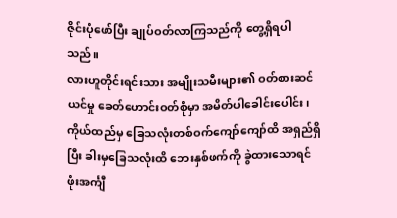ဇိုင်းပုံဖော်ပြီး ချုပ်ဝတ်လာကြသည်ကို တွေ့ရှိရပါ သည်။
လားဟူတိုင်းရင်းသား အမျိုးသမီးများ၏ ဝတ်စားဆင်ယင်မှု ခေတ်ဟောင်းဝတ်စုံမှာ အမိတ်ပါခေါင်းပေါင်း၊ ကိုယ်ထည်မှ ခြေသလုံးတစ်ဝက်ကျော်ကျော်ထိ အရှည်ရှိပြီး ခါးမှခြေသလုံးထိ ဘေးနှစ်ဖက်ကို ခွဲထားသောရင်ဖုံးအင်္ကျီ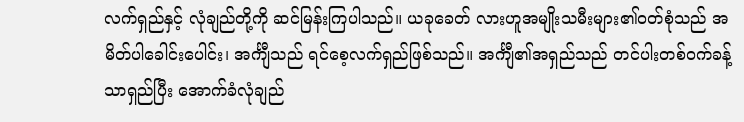လက်ရှည်နှင့် လုံချည်တို့ကို ဆင်မြန်းကြပါသည်။ ယခုခေတ် လားဟူအမျိုးသမီးများ၏ဝတ်စုံသည် အမိတ်ပါခေါင်းပေါင်း၊ အင်္ကျီသည် ရင်စေ့လက်ရှည်ဖြစ်သည်။ အင်္ကျီ၏အရှည်သည် တင်ပါးတစ်ဝက်ခန့်သာရှည်ပြီး အောက်ခံလုံချည်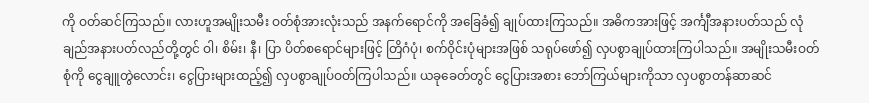ကို ဝတ်ဆင်ကြသည်။ လားဟူအမျိုးသမီး ဝတ်စုံအားလုံးသည် အနက်ရောင်ကို အခြေခံ၍ ချုပ်ထားကြသည်။ အဓိကအားဖြင့် အင်္ကျီအနားပတ်သည် လုံချည်အနားပတ်လည်တို့တွင် ဝါ၊ စိမ်း၊ နီ၊ ပြာ ပိတ်စရောင်များဖြင့် တြိဂံပုံ၊ စက်ဝိုင်းပုံများအဖြစ် သရုပ်ဖော်၍ လှပစွာချုပ်ထားကြပါသည်။ အမျိုးသမီးဝတ်စုံကို ငွေချူတွဲလောင်း၊ ငွေပြားများထည့်၍ လှပစွာချုပ်ဝတ်ကြပါသည်။ ယခုခေတ်တွင် ငွေပြားအစား ဘော်ကြယ်များကိုသာ လှပစွာတန်ဆာဆင်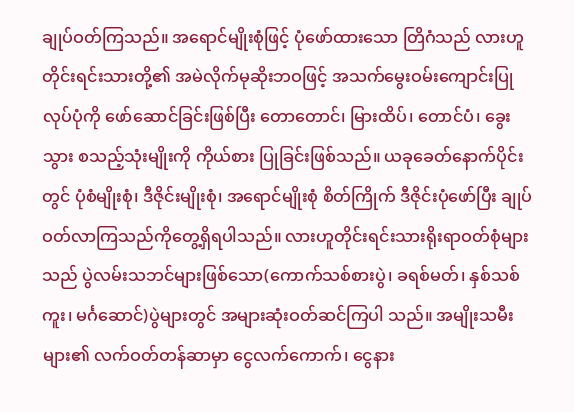ချုပ်ဝတ်ကြသည်။ အရောင်မျိုးစုံဖြင့် ပုံဖော်ထားသော တြိဂံသည် လားဟူတိုင်းရင်းသားတို့၏ အမဲလိုက်မုဆိုးဘဝဖြင့် အသက်မွေးဝမ်းကျောင်းပြုလုပ်ပုံကို ဖော်ဆောင်ခြင်းဖြစ်ပြီး တောတောင်၊ မြားထိပ်၊ တောင်ပံ၊ ခွေးသွား စသည့်သုံးမျိုးကို ကိုယ်စား ပြုခြင်းဖြစ်သည်။ ယခုခေတ်နောက်ပိုင်းတွင် ပုံစံမျိုးစုံ၊ ဒီဇိုင်းမျိုးစုံ၊ အရောင်မျိုးစုံ စိတ်ကြိုက် ဒီဇိုင်းပုံဖော်ပြီး ချုပ်ဝတ်လာကြသည်ကိုတွေ့ရှိရပါသည်။ လားဟူတိုင်းရင်းသားရိုးရာဝတ်စုံများသည် ပွဲလမ်းသဘင်များဖြစ်သော(ကောက်သစ်စားပွဲ၊ ခရစ်မတ်၊ နှစ်သစ်ကူး၊ မင်္ဂဆောင်)ပွဲများတွင် အများဆုံးဝတ်ဆင်ကြပါ သည်။ အမျိုးသမီးများ၏ လက်ဝတ်တန်ဆာမှာ ငွေလက်ကောက်၊ ငွေနား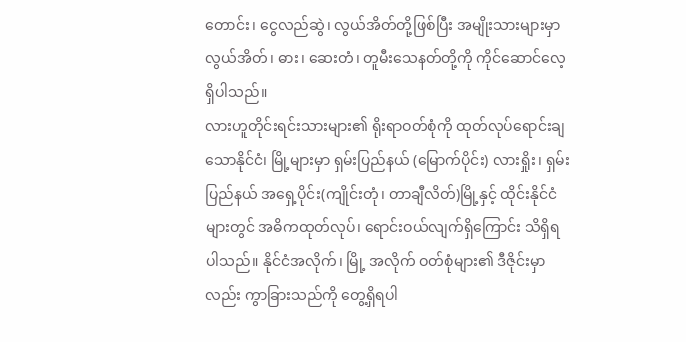တောင်း၊ ငွေလည်ဆွဲ၊ လွယ်အိတ်တို့ဖြစ်ပြီး အမျိုးသားများမှာ လွယ်အိတ်၊ ဓား၊ ဆေးတံ၊ တူမီးသေနတ်တို့ကို ကိုင်ဆောင်လေ့ရှိပါသည်။
လားဟူတိုင်းရင်းသားများ၏ ရိုးရာဝတ်စုံကို ထုတ်လုပ်ရောင်းချသောနိုင်ငံ၊ မြို့များမှာ ရှမ်းပြည်နယ် (မြောက်ပိုင်း) လားရှိုး၊ ရှမ်းပြည်နယ် အရှေ့ပိုင်း(ကျိုင်းတုံ၊ တာချီလိတ်)မြို့နှင့် ထိုင်းနိုင်ငံများတွင် အဓိကထုတ်လုပ်၊ ရောင်းဝယ်လျက်ရှိကြောင်း သိရှိရပါသည်။ နိုင်ငံအလိုက်၊ မြို့ အလိုက် ဝတ်စုံများ၏ ဒီဇိုင်းမှာလည်း ကွာခြားသည်ကို တွေ့ရှိရပါ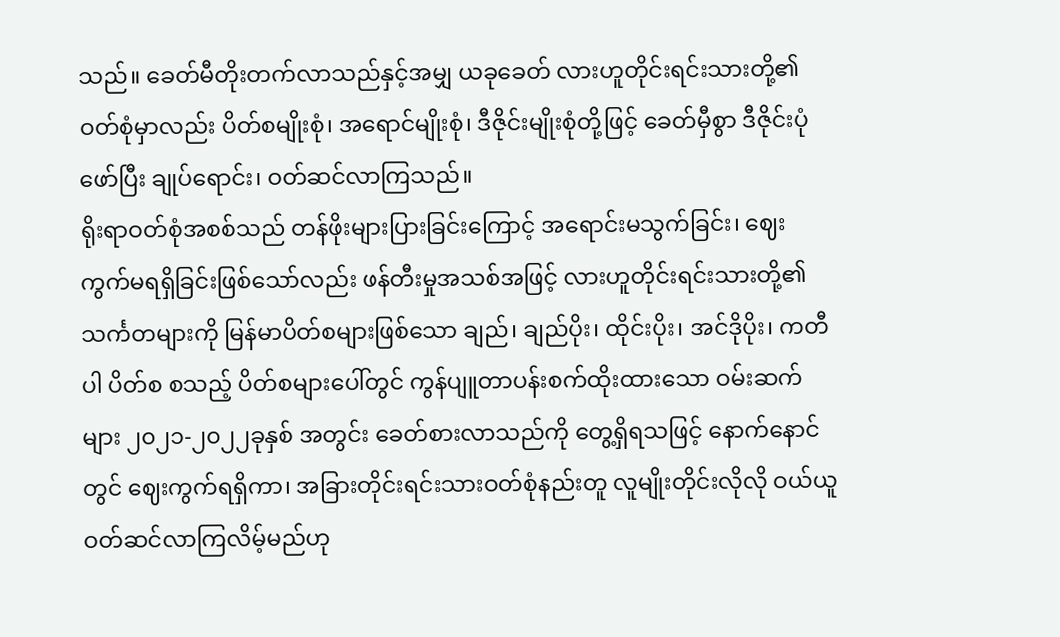သည်။ ခေတ်မီတိုးတက်လာသည်နှင့်အမျှ ယခုခေတ် လားဟူတိုင်းရင်းသားတို့၏ ဝတ်စုံမှာလည်း ပိတ်စမျိုးစုံ၊ အရောင်မျိုးစုံ၊ ဒီဇိုင်းမျိုးစုံတို့ဖြင့် ခေတ်မှီစွာ ဒီဇိုင်းပုံဖော်ပြီး ချုပ်ရောင်း၊ ဝတ်ဆင်လာကြသည်။
ရိုးရာဝတ်စုံအစစ်သည် တန်ဖိုးများပြားခြင်းကြောင့် အရောင်းမသွက်ခြင်း၊ ဈေးကွက်မရရှိခြင်းဖြစ်သော်လည်း ဖန်တီးမှုအသစ်အဖြင့် လားဟူတိုင်းရင်းသားတို့၏ သင်္ကတများကို မြန်မာပိတ်စများဖြစ်သော ချည်၊ ချည်ပိုး၊ ထိုင်းပိုး၊ အင်ဒိုပိုး၊ ကတီပါ ပိတ်စ စသည့် ပိတ်စများပေါ်တွင် ကွန်ပျူတာပန်းစက်ထိုးထားသော ဝမ်းဆက်များ ၂၀၂၁-၂၀၂၂ခုနှစ် အတွင်း ခေတ်စားလာသည်ကို တွေ့ရှိရသဖြင့် နောက်နောင်တွင် ဈေးကွက်ရရှိကာ၊ အခြားတိုင်းရင်းသားဝတ်စုံနည်းတူ လူမျိုးတိုင်းလိုလို ဝယ်ယူဝတ်ဆင်လာကြလိမ့်မည်ဟု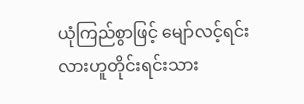ယုံကြည်စွာဖြင့် မျော်လင့်ရင်း လားဟူတိုင်းရင်းသား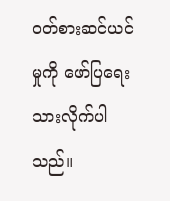ဝတ်စားဆင်ယင်မှုကို ဖော်ပြရေးသားလိုက်ပါသည်။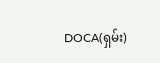DOCA(ရှမ်း)